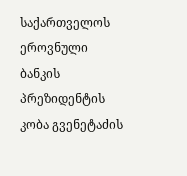საქართველოს ეროვნული ბანკის პრეზიდენტის კობა გვენეტაძის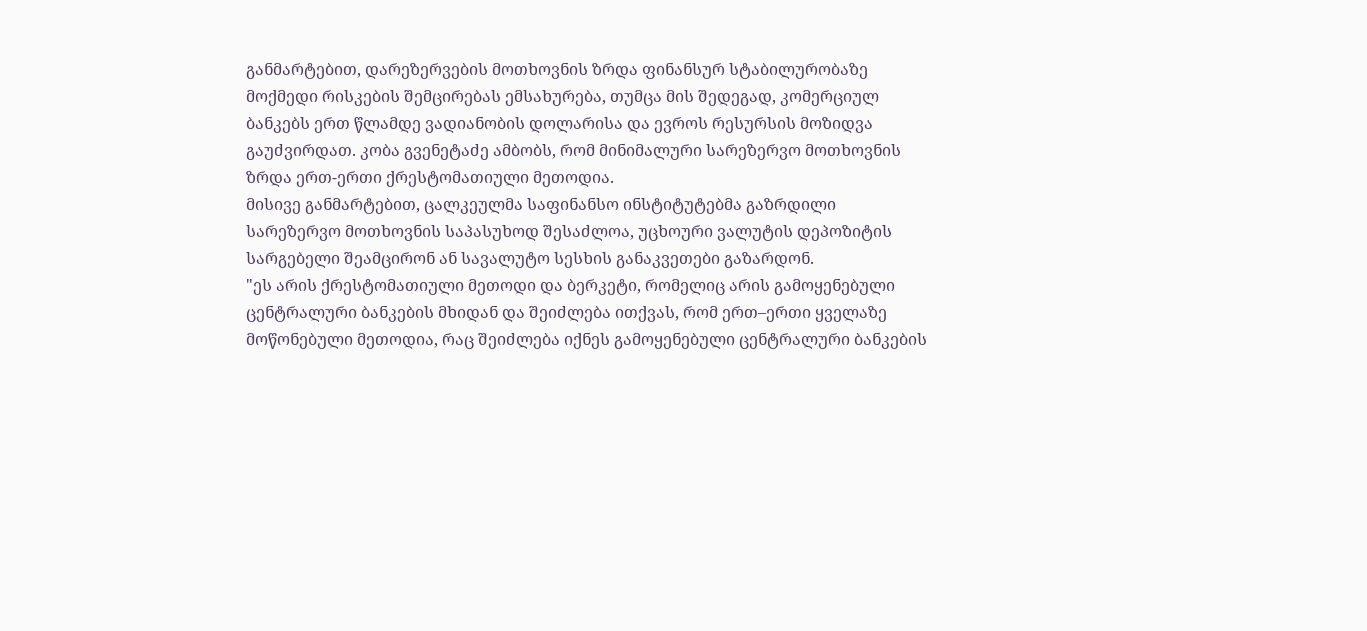განმარტებით, დარეზერვების მოთხოვნის ზრდა ფინანსურ სტაბილურობაზე მოქმედი რისკების შემცირებას ემსახურება, თუმცა მის შედეგად, კომერციულ ბანკებს ერთ წლამდე ვადიანობის დოლარისა და ევროს რესურსის მოზიდვა გაუძვირდათ. კობა გვენეტაძე ამბობს, რომ მინიმალური სარეზერვო მოთხოვნის ზრდა ერთ-ერთი ქრესტომათიული მეთოდია.
მისივე განმარტებით, ცალკეულმა საფინანსო ინსტიტუტებმა გაზრდილი სარეზერვო მოთხოვნის საპასუხოდ შესაძლოა, უცხოური ვალუტის დეპოზიტის სარგებელი შეამცირონ ან სავალუტო სესხის განაკვეთები გაზარდონ.
"ეს არის ქრესტომათიული მეთოდი და ბერკეტი, რომელიც არის გამოყენებული ცენტრალური ბანკების მხიდან და შეიძლება ითქვას, რომ ერთ–ერთი ყველაზე მოწონებული მეთოდია, რაც შეიძლება იქნეს გამოყენებული ცენტრალური ბანკების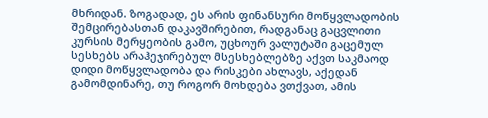მხრიდან. ზოგადად, ეს არის ფინანსური მოწყვლადობის შემცირებასთან დაკავშირებით, რადგანაც გაცვლითი კურსის მერყეობის გამო, უცხოურ ვალუტაში გაცემულ სესხებს არაჰეჯირებულ მსესხებლებზე აქვთ საკმაოდ დიდი მოწყვლადობა და რისკები ახლავს, აქედან გამომდინარე, თუ როგორ მოხდება ვთქვათ, ამის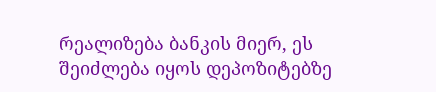რეალიზება ბანკის მიერ, ეს შეიძლება იყოს დეპოზიტებზე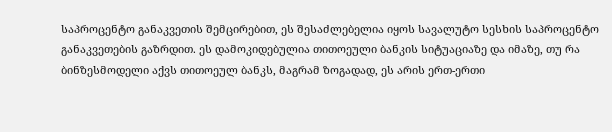საპროცენტო განაკვეთის შემცირებით, ეს შესაძლებელია იყოს სავალუტო სესხის საპროცენტო განაკვეთების გაზრდით. ეს დამოკიდებულია თითოეული ბანკის სიტუაციაზე და იმაზე, თუ რა ბინზესმოდელი აქვს თითოეულ ბანკს, მაგრამ ზოგადად, ეს არის ერთ-ერთი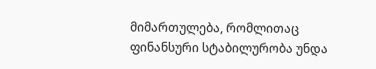მიმართულება, რომლითაც ფინანსური სტაბილურობა უნდა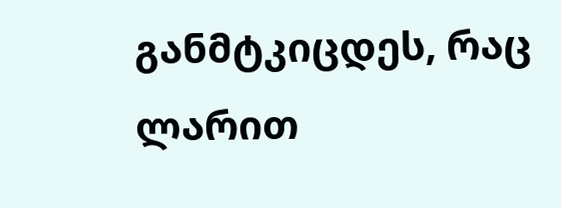განმტკიცდეს, რაც ლარით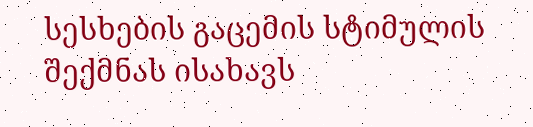სესხების გაცემის სტიმულის შექმნას ისახავს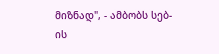მიზნად", - ამბობს სებ-ის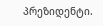პრეზიდენტი.